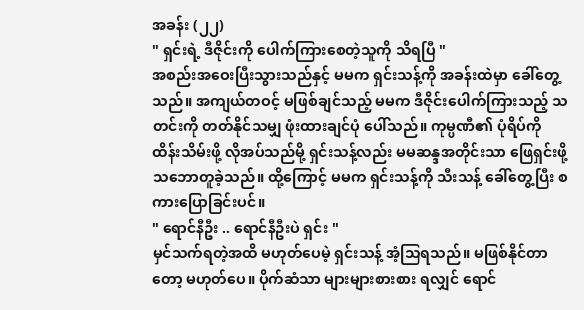အခန်း (၂၂)
" ရှင်းရဲ့ ဒီဇိုင်းကို ပေါက်ကြားစေတဲ့သူကို သိရပြီ "
အစည်းအဝေးပြီးသွားသည်နှင့် မမက ရှင်းသန့်ကို အခန်းထဲမှာ ခေါ်တွေ့သည်။ အကျယ်တဝင့် မဖြစ်ချင်သည့် မမက ဒီဇိုင်းပေါက်ကြားသည့် သတင်းကို တတ်နိုင်သမျှ ဖုံးထားချင်ပုံ ပေါ်သည်။ ကုမ္ပဏီ၏ ပုံရိပ်ကို ထိန်းသိမ်းဖို့ လိုအပ်သည်မို့ ရှင်းသန့်လည်း မမဆန္ဒအတိုင်းသာ ဖြေရှင်းဖို့ သဘောတူခဲ့သည်။ ထို့ကြောင့် မမက ရှင်းသန့်ကို သီးသန့် ခေါ်တွေ့ပြီး စကားပြောခြင်းပင်။
" ရောင်နီဦး .. ရောင်နီဦးပဲ ရှင်း "
မှင်သက်ရတဲ့အထိ မဟုတ်ပေမဲ့ ရှင်းသန့် အံ့သြရသည်။ မဖြစ်နိုင်တာတော့ မဟုတ်ပေ။ ပိုက်ဆံသာ များများစားစား ရလျှင် ရောင်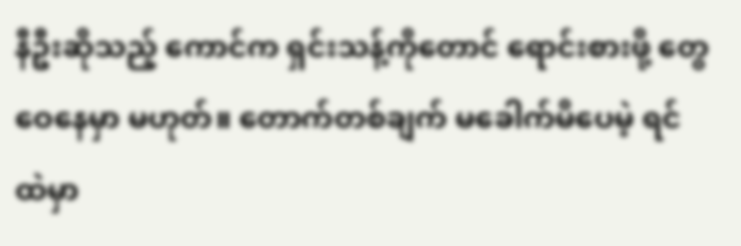နီဦးဆိုသည့် ကောင်က ရှင်းသန့်ကိုတောင် ရောင်းစားဖို့ တွေဝေနေမှာ မဟုတ်။ တောက်တစ်ချက် မခေါက်မိပေမဲ့ ရင်ထဲမှာ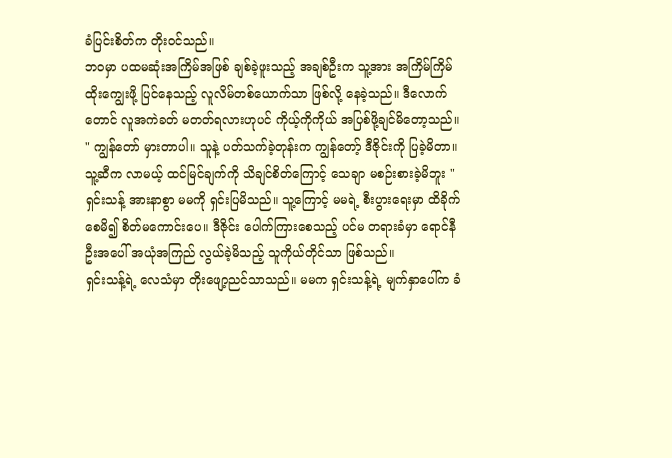ခံပြင်းစိတ်က တိုးဝင်သည်။
ဘဝမှာ ပထမဆုံးအကြိမ်အဖြစ် ချစ်ခဲ့ဖူးသည့် အချစ်ဦးက သူ့အား အကြိမ်ကြိမ် ထိုးကျွေးဖို့ ပြင်နေသည့် လူလိမ်တစ်ယောက်သာ ဖြစ်လို့ နေခဲ့သည်။ ဒီလောက်တောင် လူအကဲခတ် မတတ်ရလားဟုပင် ကိုယ့်ကိုကိုယ် အပြစ်ဖို့ချင်မိတော့သည်။
" ကျွန်တော် မှားတာပါ။ သူနဲ့ ပတ်သက်ခဲ့တုန်းက ကျွန်တော့် ဒီဇိုင်းကို ပြခဲ့မိတာ။ သူ့ဆီက လာမယ့် ထင်မြင်ချက်ကို သိချင်စိတ်ကြောင့် သေချာ မစဉ်းစားခဲ့မိဘူး "
ရှင်းသန့် အားနာစွာ မမကို ရှင်းပြမိသည်။ သူ့ကြောင့် မမရဲ့ စီးပွားရေးမှာ ထိခိုက်စေမိ၍ စိတ်မကောင်းပေ။ ဒီဇိုင်း ပေါက်ကြားစေသည့် ပင်မ တရားခံမှာ ရောင်နီဦးအပေါ် အယုံအကြည် လွယ်ခဲ့မိသည့် သူကိုယ်တိုင်သာ ဖြစ်သည်။
ရှင်းသန့်ရဲ့ လေသံမှာ တိုးဖျော့ညင်သာသည်။ မမက ရှင်းသန့်ရဲ့ မျက်နှာပေါ်က ခံ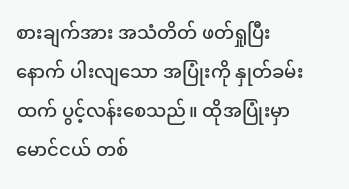စားချက်အား အသံတိတ် ဖတ်ရှုပြီးနောက် ပါးလျသော အပြုံးကို နှုတ်ခမ်းထက် ပွင့်လန်းစေသည်။ ထိုအပြုံးမှာ မောင်ငယ် တစ်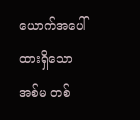ယောက်အပေါ် ထားရှိသော အစ်မ တစ်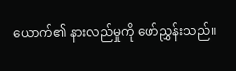ယောက်၏ နားလည်မှုကို ဖော်ညွှန်းသည်။